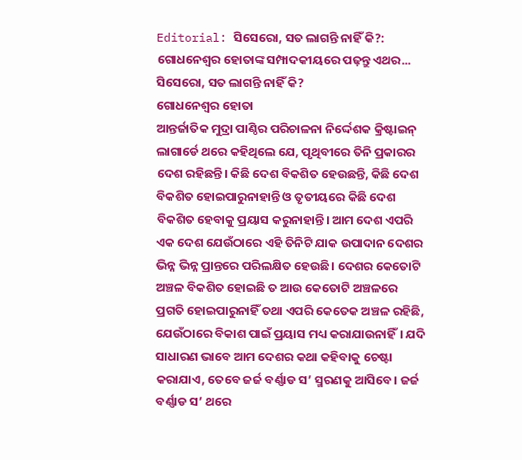Editorial: ସିସେରୋ, ସତ ଲାଗନ୍ତି ନାହିଁ କି?: ଗୋଧନେଶ୍ବର ହୋତାଙ୍କ ସମ୍ପାଦକୀୟରେ ପଢ଼ନ୍ତୁ ଏଥର...
ସିସେରୋ, ସତ ଲାଗନ୍ତି ନାହିଁ କି?
ଗୋଧନେଶ୍ବର ହୋତା
ଆନ୍ତର୍ଜାତିକ ମୁଦ୍ରା ପାଣ୍ଠିର ପରିଚାଳନା ନିର୍ଦ୍ଦେଶକ କ୍ରିଷ୍ଟାଇନ୍ ଲାଗାର୍ଡେ ଥରେ କହିଥିଲେ ଯେ, ପୃଥିବୀରେ ତିନି ପ୍ରକାରର ଦେଶ ରହିଛନ୍ତି। କିଛି ଦେଶ ବିକଶିତ ହେଉଛନ୍ତି, କିଛି ଦେଶ ବିକଶିତ ହୋଇପାରୁନାହାନ୍ତି ଓ ତୃତୀୟରେ କିଛି ଦେଶ ବିକଶିତ ହେବାକୁ ପ୍ରୟାସ କରୁନାହାନ୍ତି। ଆମ ଦେଶ ଏପରି ଏକ ଦେଶ ଯେଉଁଠାରେ ଏହି ତିନିଟି ଯାକ ଉପାଦାନ ଦେଶର ଭିନ୍ନ ଭିନ୍ନ ପ୍ରାନ୍ତରେ ପରିଲକ୍ଷିତ ହେଉଛି। ଦେଶର କେତୋଟି ଅଞ୍ଚଳ ବିକଶିତ ହୋଇଛି ତ ଆଉ କେତୋଟି ଅଞ୍ଚଳରେ ପ୍ରଗତି ହୋଇପାରୁନାହିଁ ତଥା ଏପରି କେତେକ ଅଞ୍ଚଳ ରହିଛି, ଯେଉଁଠାରେ ବିକାଶ ପାଇଁ ପ୍ରୟାସ ମଧ୍ୟ କରାଯାଉନାହିଁ। ଯଦି ସାଧାରଣ ଭାବେ ଆମ ଦେଶର କଥା କହିବାକୁ ଚେଷ୍ଟା କରାଯାଏ, ତେବେ ଜର୍ଜ ବର୍ଣ୍ଣାଡ ସ’ ସ୍ମରଣକୁ ଆସିବେ। ଜର୍ଜ ବର୍ଣ୍ଣାଡ ସ’ ଥରେ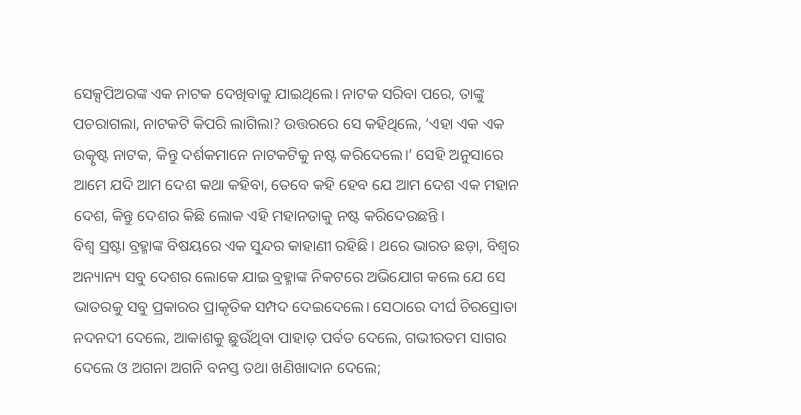ସେକ୍ସପିଅରଙ୍କ ଏକ ନାଟକ ଦେଖିବାକୁ ଯାଇଥିଲେ। ନାଟକ ସରିବା ପରେ, ତାଙ୍କୁ ପଚରାଗଲା, ନାଟକଟି କିପରି ଲାଗିଲା? ଉତ୍ତରରେ ସେ କହିଥିଲେ, ‘ଏହା ଏକ ଏକ ଉତ୍କୃଷ୍ଟ ନାଟକ, କିନ୍ତୁ ଦର୍ଶକମାନେ ନାଟକଟିକୁ ନଷ୍ଟ କରିଦେଲେ।’ ସେହି ଅନୁସାରେ ଆମେ ଯଦି ଆମ ଦେଶ କଥା କହିବା, ତେବେ କହି ହେବ ଯେ ଆମ ଦେଶ ଏକ ମହାନ ଦେଶ, କିନ୍ତୁ ଦେଶର କିଛି ଲୋକ ଏହି ମହାନତାକୁ ନଷ୍ଟ କରିଦେଉଛନ୍ତି।
ବିଶ୍ୱ ସ୍ରଷ୍ଟା ବ୍ରହ୍ମାଙ୍କ ବିଷୟରେ ଏକ ସୁନ୍ଦର କାହାଣୀ ରହିଛି। ଥରେ ଭାରତ ଛଡ଼ା, ବିଶ୍ୱର ଅନ୍ୟାନ୍ୟ ସବୁ ଦେଶର ଲୋକେ ଯାଇ ବ୍ରହ୍ମାଙ୍କ ନିକଟରେ ଅଭିଯୋଗ କଲେ ଯେ ସେ ଭାତରକୁ ସବୁ ପ୍ରକାରର ପ୍ରାକୃତିକ ସମ୍ପଦ ଦେଇଦେଲେ। ସେଠାରେ ଦୀର୍ଘ ଚିରସ୍ରୋତା ନଦନଦୀ ଦେଲେ, ଆକାଶକୁ ଛୁଉଁଥିବା ପାହାଡ଼ ପର୍ବତ ଦେଲେ, ଗଭୀରତମ ସାଗର ଦେଲେ ଓ ଅଗନା ଅଗନି ବନସ୍ତ ତଥା ଖଣିଖାଦାନ ଦେଲେ;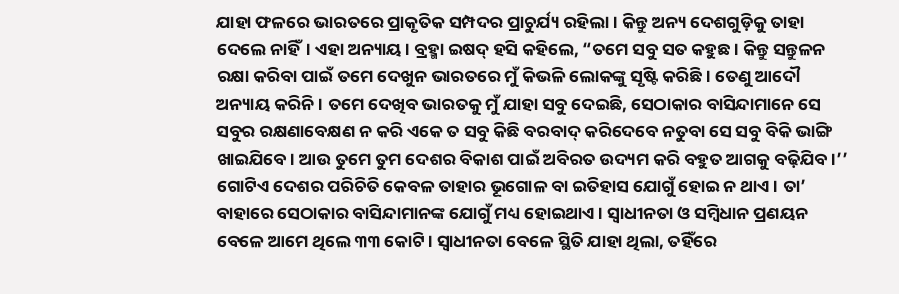ଯାହା ଫଳରେ ଭାରତରେ ପ୍ରାକୃତିକ ସମ୍ପଦର ପ୍ରାଚୁର୍ଯ୍ୟ ରହିଲା। କିନ୍ତୁ ଅନ୍ୟ ଦେଶଗୁଡ଼ିକୁ ତାହା ଦେଲେ ନାହିଁ। ଏହା ଅନ୍ୟାୟ। ବ୍ରହ୍ମା ଇଷଦ୍ ହସି କହିଲେ, “ତମେ ସବୁ ସତ କହୁଛ। କିନ୍ତୁ ସନ୍ତୁଳନ ରକ୍ଷା କରିବା ପାଇଁ ତମେ ଦେଖୁନ ଭାରତରେ ମୁଁ କିଭଳି ଲୋକଙ୍କୁ ସୃଷ୍ଟି କରିଛି। ତେଣୁ ଆଦୌ ଅନ୍ୟାୟ କରିନି। ତମେ ଦେଖିବ ଭାରତକୁ ମୁଁ ଯାହା ସବୁ ଦେଇଛି, ସେଠାକାର ବାସିନ୍ଦାମାନେ ସେ ସବୁର ରକ୍ଷଣାବେକ୍ଷଣ ନ କରି ଏକେ ତ ସବୁ କିଛି ବରବାଦ୍ କରିଦେବେ ନତୁବା ସେ ସବୁ ବିକି ଭାଙ୍ଗି ଖାଇଯିବେ। ଆଉ ତୁମେ ତୁମ ଦେଶର ବିକାଶ ପାଇଁ ଅବିରତ ଉଦ୍ୟମ କରି ବହୁତ ଆଗକୁ ବଢ଼ିଯିବ।’’
ଗୋଟିଏ ଦେଶର ପରିଚିତି କେବଳ ତାହାର ଭୂଗୋଳ ବା ଇତିହାସ ଯୋଗୁଁ ହୋଇ ନ ଥାଏ। ତା’ ବାହାରେ ସେଠାକାର ବାସିନ୍ଦାମାନଙ୍କ ଯୋଗୁଁ ମଧ୍ୟ ହୋଇଥାଏ। ସ୍ୱାଧୀନତା ଓ ସମ୍ବିଧାନ ପ୍ରଣୟନ ବେଳେ ଆମେ ଥିଲେ ୩୩ କୋଟି। ସ୍ୱାଧୀନତା ବେଳେ ସ୍ଥିତି ଯାହା ଥିଲା, ତହିଁରେ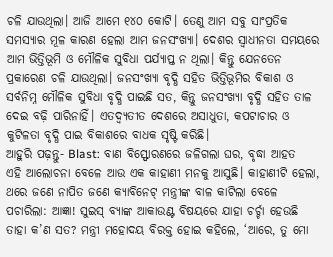ଚଳି ଯାଉଥିଲା। ଆଜି ଆମେ ୧୪୦ କୋଟି। ତେଣୁ ଆମ ସବୁ ସାଂପ୍ରତିକ ସମସ୍ୟାର ମୂଳ କାରଣ ହେଲା ଆମ ଜନସଂଖ୍ୟା। ଦେଶର ସ୍ବାଧୀନତା ସମୟରେ ଆମ ଭିତ୍ତିଭୂମି ଓ ମୌଳିକ ସୁବିଧା ପର୍ଯ୍ୟାପ୍ତ ନ ଥିଲା। କିନ୍ତୁ ଯେନତେନ ପ୍ରକାରେଣ ଚଳି ଯାଉଥିଲା। ଜନସଂଖ୍ୟା ବୃଦ୍ଧି ସହିତ ଭିତ୍ତିଭୂମିର ବିକାଶ ଓ ସର୍ବନିମ୍ନ ମୌଳିକ ସୁବିଧା ବୃଦ୍ଧି ପାଇଛି ସତ, କିନ୍ତୁ ଜନସଂଖ୍ୟା ବୃଦ୍ଧି ସହିତ ତାଳ ଦେଇ ବଢ଼ି ପାରିନାହିଁ। ଏତଦ୍ବ୍ୟତୀତ ଦେଶରେ ଅସାଧୁତା, କପଟାଚାର ଓ କୁଟିଳତା ବୃଦ୍ଧି ପାଇ ବିକାଶରେ ବାଧକ ସୃଷ୍ଟି କରିଛି।
ଆହୁରି ପଢ଼ନ୍ତୁ- Blast: ବାଣ ବିସ୍ଫୋରଣରେ ଜଳିଗଲା ଘର, ବୃଦ୍ଧା ଆହତ
ଏହି ଆଲୋଚନା ବେଳେ ଆଉ ଏକ କାହାଣୀ ମନକୁ ଆସୁଛି। କାହାଣୀଟି ହେଲା, ଥରେ ଜଣେ ନାପିତ ଜଣେ କ୍ୟାବିନେଟ୍ ମନ୍ତ୍ରୀଙ୍କ ବାଳ କାଟିଲା ବେଳେ ପଚାରିଲା: ଆଜ୍ଞା! ସୁଇସ୍ ବ୍ୟାଙ୍କ ଆକାଉଣ୍ଟ ବିଷୟରେ ଯାହା ଚର୍ଚ୍ଚା ହେଉଛି ତାହା କ’ଣ ସତ? ମନ୍ତ୍ରୀ ମହୋଦୟ ବିରକ୍ତ ହୋଇ କହିଲେ, ‘ଆରେ, ତୁ ମୋ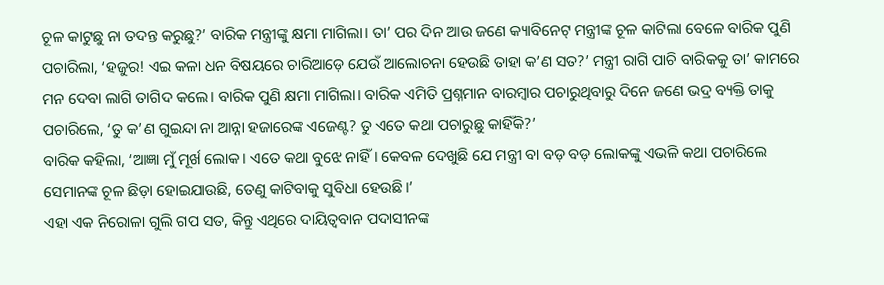ଚୂଳ କାଟୁଛୁ ନା ତଦନ୍ତ କରୁଛୁ?’ ବାରିକ ମନ୍ତ୍ରୀଙ୍କୁ କ୍ଷମା ମାଗିଲା। ତା’ ପର ଦିନ ଆଉ ଜଣେ କ୍ୟାବିନେଟ୍ ମନ୍ତ୍ରୀଙ୍କ ଚୂଳ କାଟିଲା ବେଳେ ବାରିକ ପୁଣି ପଚାରିଲା, ‘ହଜୁର! ଏଇ କଳା ଧନ ବିଷୟରେ ଚାରିଆଡ଼େ ଯେଉଁ ଆଲୋଚନା ହେଉଛି ତାହା କ’ଣ ସତ?’ ମନ୍ତ୍ରୀ ରାଗି ପାଚି ବାରିକକୁ ତା’ କାମରେ ମନ ଦେବା ଲାଗି ତାଗିଦ କଲେ। ବାରିକ ପୁଣି କ୍ଷମା ମାଗିଲା। ବାରିକ ଏମିତି ପ୍ରଶ୍ନମାନ ବାରମ୍ବାର ପଚାରୁଥିବାରୁ ଦିନେ ଜଣେ ଭଦ୍ର ବ୍ୟକ୍ତି ତାକୁ ପଚାରିଲେ, ‘ତୁ କ’ଣ ଗୁଇନ୍ଦା ନା ଆନ୍ନା ହଜାରେଙ୍କ ଏଜେଣ୍ଟ? ତୁ ଏତେ କଥା ପଚାରୁଛୁ କାହିଁକି?’
ବାରିକ କହିଲା, ‘ଆଜ୍ଞା ମୁଁ ମୂର୍ଖ ଲୋକ। ଏତେ କଥା ବୁଝେ ନାହିଁ। କେବଳ ଦେଖୁଛି ଯେ ମନ୍ତ୍ରୀ ବା ବଡ଼ ବଡ଼ ଲୋକଙ୍କୁ ଏଭଳି କଥା ପଚାରିଲେ ସେମାନଙ୍କ ଚୂଳ ଛିଡ଼ା ହୋଇଯାଉଛି, ତେଣୁ କାଟିବାକୁ ସୁବିଧା ହେଉଛି।’
ଏହା ଏକ ନିରୋଳା ଗୁଲି ଗପ ସତ, କିନ୍ତୁ ଏଥିରେ ଦାୟିତ୍ବବାନ ପଦାସୀନଙ୍କ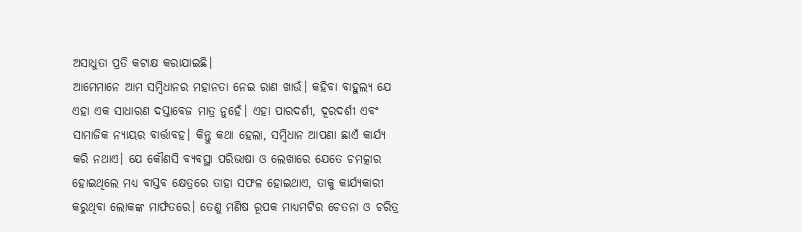ଅସାଧୁତା ପ୍ରତି କଟାକ୍ଷ କରାଯାଇଛି।
ଆମେମାନେ ଆମ ସମ୍ବିଧାନର ମହାନତା ନେଇ ରାଣ ଖାଉଁ। କହିବା ବାହୁଲ୍ୟ ଯେ ଏହା ଏକ ସାଧାରଣ ଦସ୍ତାବେଜ ମାତ୍ର ନୁହେଁ। ଏହା ପାରଦର୍ଶୀ, ଦୂରଦର୍ଶୀ ଏବଂ ସାମାଜିକ ନ୍ୟାୟର ବାର୍ତ୍ତାବହ। କିନ୍ତୁ କଥା ହେଲା, ସମ୍ବିଧାନ ଆପଣା ଛାଏଁ କାର୍ଯ୍ୟ କରି ନଥାଏ। ଯେ କୌଣସି ବ୍ୟବସ୍ଥା ପରିଭାଷା ଓ ଲେଖାରେ ଯେତେ ଚମତ୍କାର ହୋଇଥିଲେ ମଧ୍ୟ ବାସ୍ତବ କ୍ଷେତ୍ରରେ ତାହା ସଫଳ ହୋଇଥାଏ, ତାକୁ କାର୍ଯ୍ୟକାରୀ କରୁଥିବା ଲୋକଙ୍କ ମାର୍ଫତରେ। ତେଣୁ ମଣିଷ ରୂପକ ମାଧ୍ୟମଟିର ଚେତନା ଓ ଚରିତ୍ର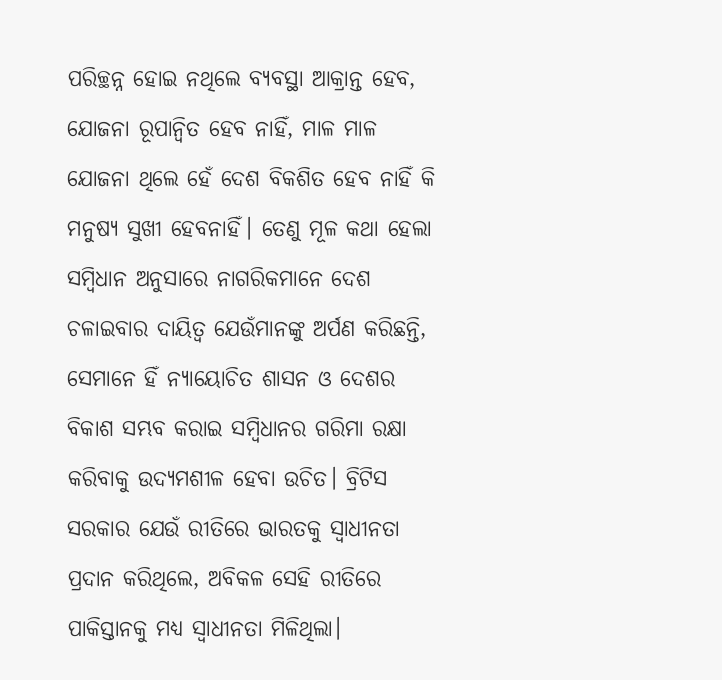ପରିଚ୍ଛନ୍ନ ହୋଇ ନଥିଲେ ବ୍ୟବସ୍ଥା ଆକ୍ରାନ୍ତ ହେବ, ଯୋଜନା ରୂପାନ୍ବିତ ହେବ ନାହିଁ, ମାଳ ମାଳ ଯୋଜନା ଥିଲେ ହେଁ ଦେଶ ବିକଶିତ ହେବ ନାହିଁ କି ମନୁଷ୍ୟ ସୁଖୀ ହେବନାହିଁ। ତେଣୁ ମୂଳ କଥା ହେଲା ସମ୍ବିଧାନ ଅନୁସାରେ ନାଗରିକମାନେ ଦେଶ ଚଳାଇବାର ଦାୟିତ୍ବ ଯେଉଁମାନଙ୍କୁ ଅର୍ପଣ କରିଛନ୍ତି, ସେମାନେ ହିଁ ନ୍ୟାୟୋଚିତ ଶାସନ ଓ ଦେଶର ବିକାଶ ସମ୍ଭବ କରାଇ ସମ୍ବିଧାନର ଗରିମା ରକ୍ଷା କରିବାକୁ ଉଦ୍ୟମଶୀଳ ହେବା ଉଚିତ। ବ୍ରିଟିସ ସରକାର ଯେଉଁ ରୀତିରେ ଭାରତକୁ ସ୍ୱାଧୀନତା ପ୍ରଦାନ କରିଥିଲେ, ଅବିକଳ ସେହି ରୀତିରେ ପାକିସ୍ତାନକୁ ମଧ୍ୟ ସ୍ୱାଧୀନତା ମିଳିଥିଲା।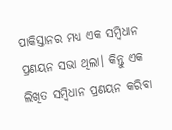ପାକିସ୍ତାନର ମଧ୍ୟ ଏକ ସମ୍ବିଧାନ ପ୍ରଣୟନ ସଭା ଥିଲା। କିନ୍ତୁ ଏକ ଲିଖିତ ସମ୍ବିଧାନ ପ୍ରଣୟନ କରିବା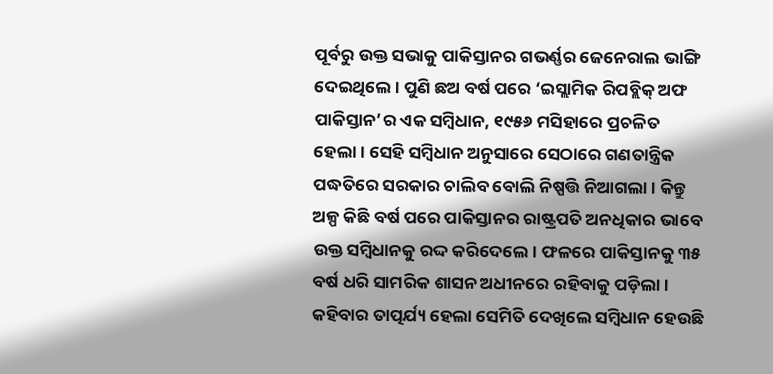ପୂର୍ବରୁ ଉକ୍ତ ସଭାକୁ ପାକିସ୍ତାନର ଗଭର୍ଣ୍ଣର ଜେନେରାଲ ଭାଙ୍ଗି ଦେଇଥିଲେ। ପୁଣି ଛଅ ବର୍ଷ ପରେ ‘ଇସ୍ଲାମିକ ରିପବ୍ଲିକ୍ ଅଫ ପାକିସ୍ତାନ’ର ଏକ ସମ୍ବିଧାନ, ୧୯୫୬ ମସିହାରେ ପ୍ରଚଳିତ ହେଲା। ସେହି ସମ୍ବିଧାନ ଅନୁସାରେ ସେଠାରେ ଗଣତାନ୍ତ୍ରିକ ପଦ୍ଧତିରେ ସରକାର ଚାଲିବ ବୋଲି ନିଷ୍ପତ୍ତି ନିଆଗଲା। କିନ୍ତୁ ଅଳ୍ପ କିଛି ବର୍ଷ ପରେ ପାକିସ୍ତାନର ରାଷ୍ଟ୍ରପତି ଅନଧିକାର ଭାବେ ଉକ୍ତ ସମ୍ବିଧାନକୁ ରଦ୍ଦ କରିଦେଲେ। ଫଳରେ ପାକିସ୍ତାନକୁ ୩୫ ବର୍ଷ ଧରି ସାମରିକ ଶାସନ ଅଧୀନରେ ରହିବାକୁ ପଡ଼ିଲା। କହିବାର ତାତ୍ପର୍ଯ୍ୟ ହେଲା ସେମିତି ଦେଖିଲେ ସମ୍ବିଧାନ ହେଉଛି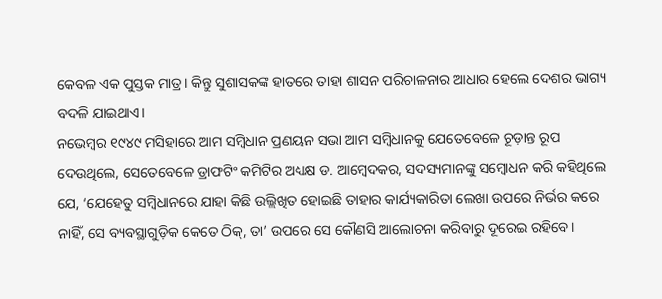କେବଳ ଏକ ପୁସ୍ତକ ମାତ୍ର। କିନ୍ତୁ ସୁଶାସକଙ୍କ ହାତରେ ତାହା ଶାସନ ପରିଚାଳନାର ଆଧାର ହେଲେ ଦେଶର ଭାଗ୍ୟ ବଦଳି ଯାଇଥାଏ।
ନଭେମ୍ବର ୧୯୪୯ ମସିହାରେ ଆମ ସମ୍ବିଧାନ ପ୍ରଣୟନ ସଭା ଆମ ସମ୍ବିଧାନକୁ ଯେତେବେଳେ ଚୂଡ଼ାନ୍ତ ରୂପ ଦେଉଥିଲେ, ସେତେବେଳେ ଡ୍ରାଫଟିଂ କମିଟିର ଅଧ୍ୟକ୍ଷ ଡ. ଆମ୍ବେଦକର, ସଦସ୍ୟମାନଙ୍କୁ ସମ୍ବୋଧନ କରି କହିଥିଲେ ଯେ, ‘ଯେହେତୁ ସମ୍ବିଧାନରେ ଯାହା କିଛି ଉଲ୍ଲିଖିତ ହୋଇଛି ତାହାର କାର୍ଯ୍ୟକାରିତା ଲେଖା ଉପରେ ନିର୍ଭର କରେ ନାହିଁ, ସେ ବ୍ୟବସ୍ଥାଗୁଡ଼ିକ କେତେ ଠିକ୍, ତା’ ଉପରେ ସେ କୌଣସି ଆଲୋଚନା କରିବାରୁ ଦୂରେଇ ରହିବେ।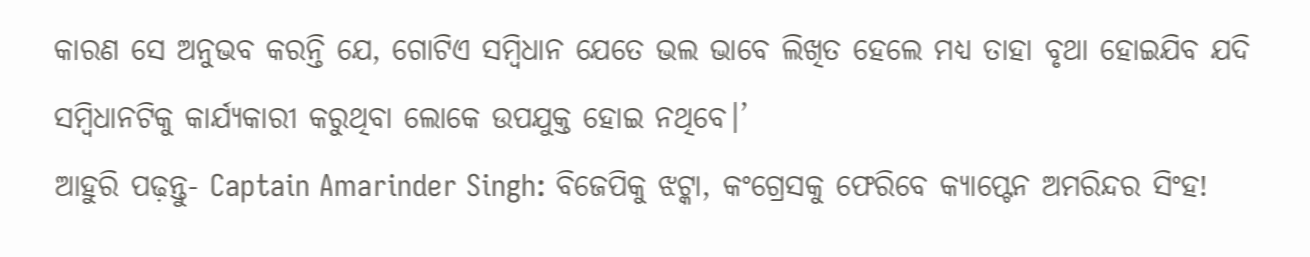କାରଣ ସେ ଅନୁଭବ କରନ୍ତି ଯେ, ଗୋଟିଏ ସମ୍ବିଧାନ ଯେତେ ଭଲ ଭାବେ ଲିଖିତ ହେଲେ ମଧ୍ୟ ତାହା ବୃଥା ହୋଇଯିବ ଯଦି ସମ୍ବିଧାନଟିକୁ କାର୍ଯ୍ୟକାରୀ କରୁଥିବା ଲୋକେ ଉପଯୁକ୍ତ ହୋଇ ନଥିବେ।’
ଆହୁରି ପଢ଼ନ୍ତୁ- Captain Amarinder Singh: ବିଜେପିକୁ ଝଟ୍କା, କଂଗ୍ରେସକୁ ଫେରିବେ କ୍ୟାପ୍ଟେନ ଅମରିନ୍ଦର ସିଂହ!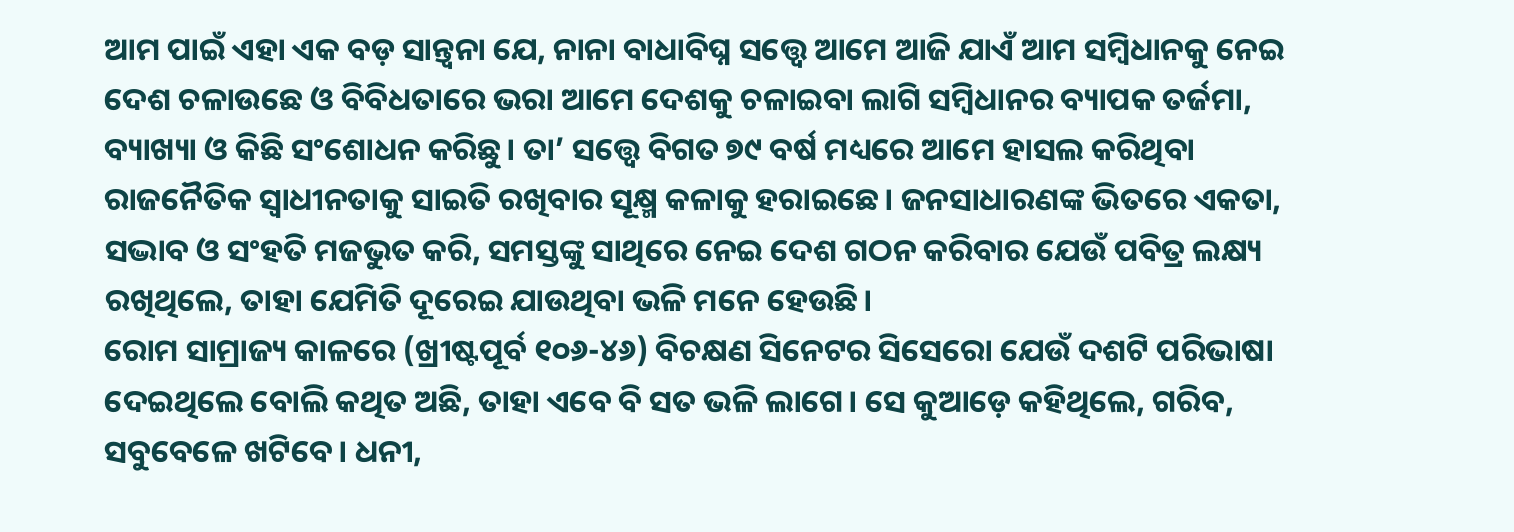ଆମ ପାଇଁ ଏହା ଏକ ବଡ଼ ସାନ୍ତ୍ୱନା ଯେ, ନାନା ବାଧାବିଘ୍ନ ସତ୍ତ୍ୱେ ଆମେ ଆଜି ଯାଏଁ ଆମ ସମ୍ବିଧାନକୁ ନେଇ ଦେଶ ଚଳାଉଛେ ଓ ବିବିଧତାରେ ଭରା ଆମେ ଦେଶକୁ ଚଳାଇବା ଲାଗି ସମ୍ବିଧାନର ବ୍ୟାପକ ତର୍ଜମା, ବ୍ୟାଖ୍ୟା ଓ କିଛି ସଂଶୋଧନ କରିଛୁ। ତା’ ସତ୍ତ୍ବେ ବିଗତ ୭୯ ବର୍ଷ ମଧ୍ୟରେ ଆମେ ହାସଲ କରିଥିବା ରାଜନୈତିକ ସ୍ୱାଧୀନତାକୁ ସାଇତି ରଖିବାର ସୂକ୍ଷ୍ମ କଳାକୁ ହରାଇଛେ। ଜନସାଧାରଣଙ୍କ ଭିତରେ ଏକତା, ସଦ୍ଭାବ ଓ ସଂହତି ମଜଭୁତ କରି, ସମସ୍ତଙ୍କୁ ସାଥିରେ ନେଇ ଦେଶ ଗଠନ କରିବାର ଯେଉଁ ପବିତ୍ର ଲକ୍ଷ୍ୟ ରଖିଥିଲେ, ତାହା ଯେମିତି ଦୂରେଇ ଯାଉଥିବା ଭଳି ମନେ ହେଉଛି।
ରୋମ ସାମ୍ରାଜ୍ୟ କାଳରେ (ଖ୍ରୀଷ୍ଟପୂର୍ବ ୧୦୬-୪୬) ବିଚକ୍ଷଣ ସିନେଟର ସିସେରୋ ଯେଉଁ ଦଶଟି ପରିଭାଷା ଦେଇଥିଲେ ବୋଲି କଥିତ ଅଛି, ତାହା ଏବେ ବି ସତ ଭଳି ଲାଗେ। ସେ କୁଆଡ଼େ କହିଥିଲେ, ଗରିବ, ସବୁବେଳେ ଖଟିବେ। ଧନୀ,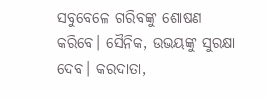ସବୁବେଳେ ଗରିବଙ୍କୁ ଶୋଷଣ କରିବେ। ସୈନିକ, ଉଭୟଙ୍କୁ ସୁରକ୍ଷା ଦେବ। କରଦାତା,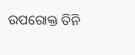ଉପରୋକ୍ତ ତିନି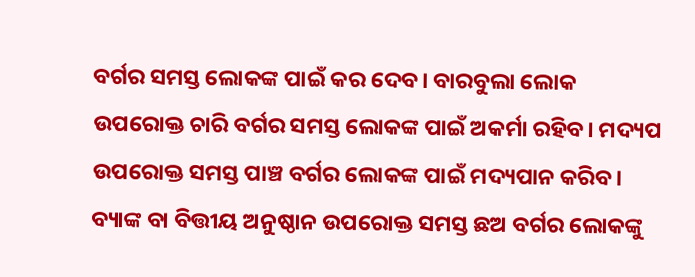ବର୍ଗର ସମସ୍ତ ଲୋକଙ୍କ ପାଇଁ କର ଦେବ। ବାରବୁଲା ଲୋକ ଉପରୋକ୍ତ ଚାରି ବର୍ଗର ସମସ୍ତ ଲୋକଙ୍କ ପାଇଁ ଅକର୍ମା ରହିବ। ମଦ୍ୟପ ଉପରୋକ୍ତ ସମସ୍ତ ପାଞ୍ଚ ବର୍ଗର ଲୋକଙ୍କ ପାଇଁ ମଦ୍ୟପାନ କରିବ। ବ୍ୟାଙ୍କ ବା ବିତ୍ତୀୟ ଅନୁଷ୍ଠାନ ଉପରୋକ୍ତ ସମସ୍ତ ଛଅ ବର୍ଗର ଲୋକଙ୍କୁ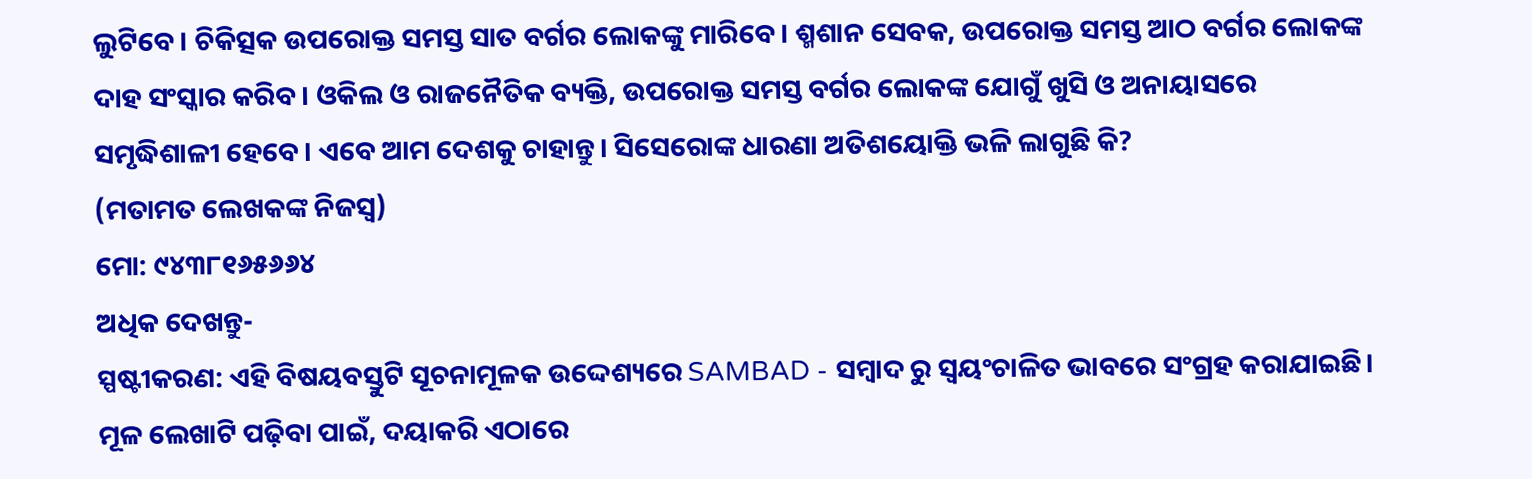ଲୁଟିବେ। ଚିକିତ୍ସକ ଉପରୋକ୍ତ ସମସ୍ତ ସାତ ବର୍ଗର ଲୋକଙ୍କୁ ମାରିବେ। ଶ୍ମଶାନ ସେବକ, ଉପରୋକ୍ତ ସମସ୍ତ ଆଠ ବର୍ଗର ଲୋକଙ୍କ ଦାହ ସଂସ୍କାର କରିବ। ଓକିଲ ଓ ରାଜନୈତିକ ବ୍ୟକ୍ତି, ଉପରୋକ୍ତ ସମସ୍ତ ବର୍ଗର ଲୋକଙ୍କ ଯୋଗୁଁ ଖୁସି ଓ ଅନାୟାସରେ ସମୃଦ୍ଧିଶାଳୀ ହେବେ। ଏବେ ଆମ ଦେଶକୁ ଚାହାନ୍ତୁ। ସିସେରୋଙ୍କ ଧାରଣା ଅତିଶୟୋକ୍ତି ଭଳି ଲାଗୁଛି କି?
(ମତାମତ ଲେଖକଙ୍କ ନିଜସ୍ବ)
ମୋ: ୯୪୩୮୧୬୫୬୬୪
ଅଧିକ ଦେଖନ୍ତୁ-
ସ୍ପଷ୍ଟୀକରଣ: ଏହି ବିଷୟବସ୍ତୁଟି ସୂଚନାମୂଳକ ଉଦ୍ଦେଶ୍ୟରେ SAMBAD - ସମ୍ବାଦ ରୁ ସ୍ୱୟଂଚାଳିତ ଭାବରେ ସଂଗ୍ରହ କରାଯାଇଛି। ମୂଳ ଲେଖାଟି ପଢ଼ିବା ପାଇଁ, ଦୟାକରି ଏଠାରେ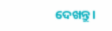ଦେଖନ୍ତୁ।